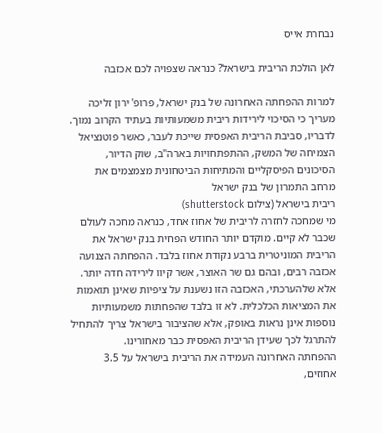נבחרת אייס

לאן הולכת הריבית בישראל? כנראה שצפויה לכם אכזבה

למרות ההפחתה האחרונה של בנק ישראל, פרופ' ירון זליכה מעריך כי הסיכוי לירידות ריבית משמעותיות בעתיד הקרוב נמוך. לדבריו, סביבת הריבית האפסית שייכת לעבר, כאשר פוטנציאל הצמיחה של המשק, ההתפתחויות בארה"ב, שוק הדיור, הסיכונים הפיסקליים והמתיחות הביטחונית מצמצמים את מרחב התמרון של בנק ישראל
ריבית בישראל (צילום shutterstock)
מי שמחכה לחזרה לריבית של אחוז אחד, כנראה מחכה לעולם שכבר לא קיים. מוקדם יותר החודש הפחית בנק ישראל את הריבית המוניטרית ברבע נקודת אחוז בלבד. ההפחתה הצנועה אכזבה רבים, ובהם גם שר האוצר, אשר קיוו לירידה חדה יותר. אלא שלהערכתי, האכזבה הזו נשענת על ציפיות שאינן תואמות את המציאות הכלכלית. לא זו בלבד שהפחתות משמעותיות נוספות אינן נראות באופק, אלא שהציבור בישראל צריך להתחיל להתרגל לכך שעידן הריבית האפסית כבר מאחורינו.
ההפחתה האחרונה העמידה את הריבית בישראל על 3.5 אחוזים,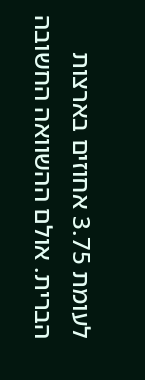לעומת 3.75 אחוזים בארצות הברית. אולם ההשוואה החשובה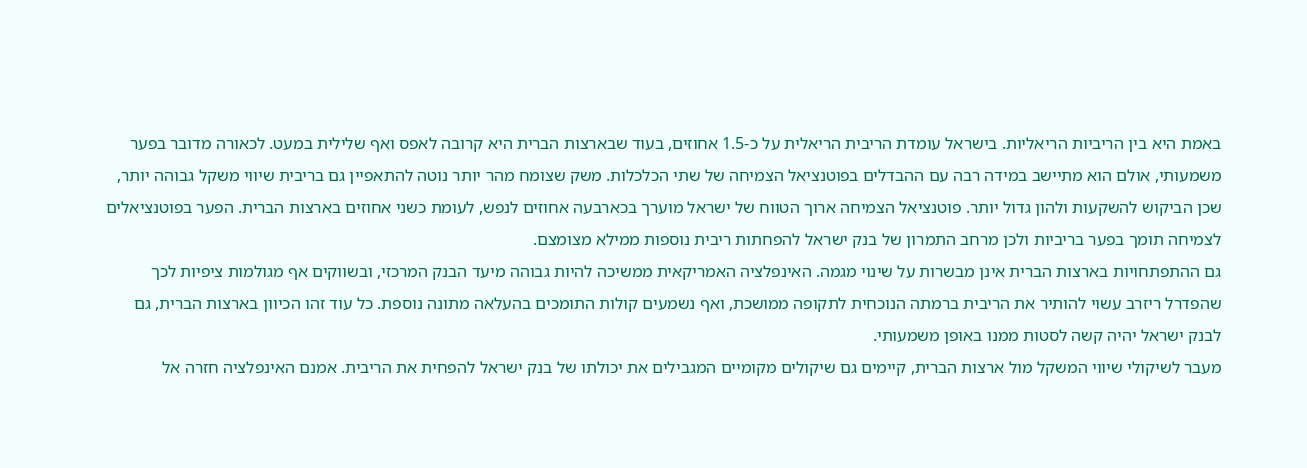באמת היא בין הריביות הריאליות. בישראל עומדת הריבית הריאלית על כ-1.5 אחוזים, בעוד שבארצות הברית היא קרובה לאפס ואף שלילית במעט. לכאורה מדובר בפער משמעותי, אולם הוא מתיישב במידה רבה עם ההבדלים בפוטנציאל הצמיחה של שתי הכלכלות. משק שצומח מהר יותר נוטה להתאפיין גם בריבית שיווי משקל גבוהה יותר, שכן הביקוש להשקעות ולהון גדול יותר. פוטנציאל הצמיחה ארוך הטווח של ישראל מוערך בכארבעה אחוזים לנפש, לעומת כשני אחוזים בארצות הברית. הפער בפוטנציאלים לצמיחה תומך בפער בריביות ולכן מרחב התמרון של בנק ישראל להפחתות ריבית נוספות ממילא מצומצם.
גם ההתפתחויות בארצות הברית אינן מבשרות על שינוי מגמה. האינפלציה האמריקאית ממשיכה להיות גבוהה מיעד הבנק המרכזי, ובשווקים אף מגולמות ציפיות לכך שהפדרל ריזרב עשוי להותיר את הריבית ברמתה הנוכחית לתקופה ממושכת, ואף נשמעים קולות התומכים בהעלאה מתונה נוספת. כל עוד זהו הכיוון בארצות הברית, גם לבנק ישראל יהיה קשה לסטות ממנו באופן משמעותי.
מעבר לשיקולי שיווי המשקל מול ארצות הברית, קיימים גם שיקולים מקומיים המגבילים את יכולתו של בנק ישראל להפחית את הריבית. אמנם האינפלציה חזרה אל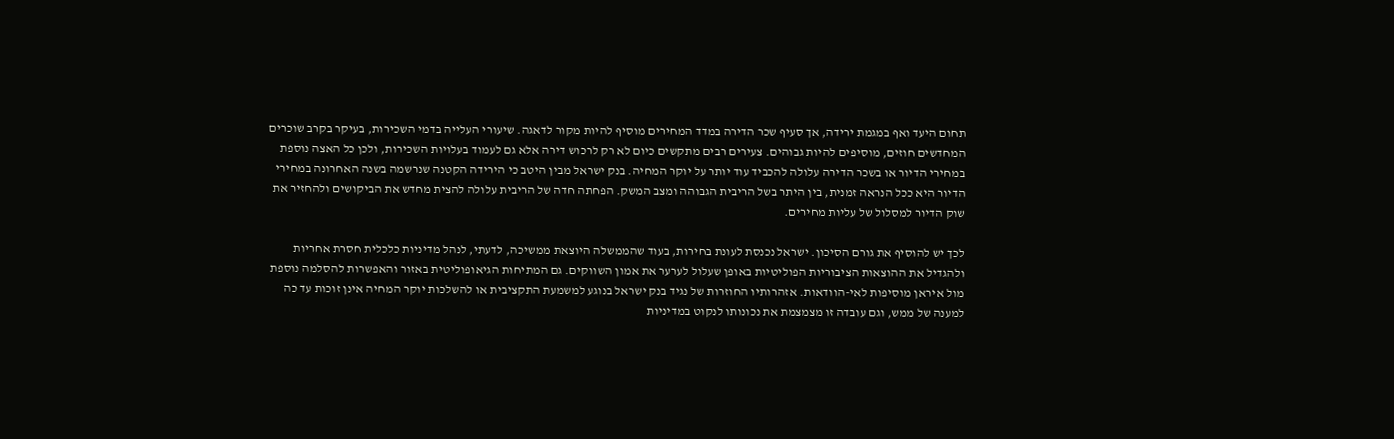תחום היעד ואף במגמת ירידה, אך סעיף שכר הדירה במדד המחירים מוסיף להיות מקור לדאגה. שיעורי העלייה בדמי השכירות, בעיקר בקרב שוכרים המחדשים חוזים, מוסיפים להיות גבוהים. צעירים רבים מתקשים כיום לא רק לרכוש דירה אלא גם לעמוד בעלויות השכירות, ולכן כל האצה נוספת במחירי הדיור או בשכר הדירה עלולה להכביד עוד יותר על יוקר המחיה. בנק ישראל מבין היטב כי הירידה הקטנה שנרשמה בשנה האחרונה במחירי הדיור היא ככל הנראה זמנית, בין היתר בשל הריבית הגבוהה ומצב המשק. הפחתה חדה של הריבית עלולה להצית מחדש את הביקושים ולהחזיר את שוק הדיור למסלול של עליות מחירים.

לכך יש להוסיף את גורם הסיכון. ישראל נכנסת לעונת בחירות, בעוד שהממשלה היוצאת ממשיכה, לדעתי, לנהל מדיניות כלכלית חסרת אחריות ולהגדיל את ההוצאות הציבוריות הפוליטיות באופן שעלול לערער את אמון השווקים. גם המתיחות הגיאופוליטית באזור והאפשרות להסלמה נוספת מול איראן מוסיפות לאי-הוודאות. אזהרותיו החוזרות של נגיד בנק ישראל בנוגע למשמעת התקציבית או להשלכות יוקר המחיה אינן זוכות עד כה למענה של ממש, וגם עובדה זו מצמצמת את נכונותו לנקוט במדיניות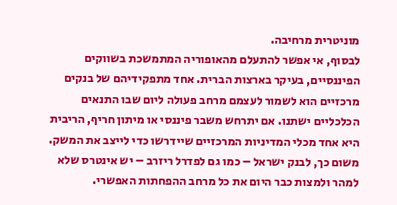מוניטרית מרחיבה.
לבסוף, אי אפשר להתעלם מהאופוריה המתמשכת בשווקים הפיננסיים, בעיקר בארצות הברית. אחד מתפקידיהם של בנקים מרכזיים הוא לשמור לעצמם מרחב פעולה ליום שבו התנאים הכלכליים ישתנו. אם יתרחש משבר פיננסי או מיתון חריף, הריבית היא אחד מכלי המדיניות המרכזיים שיידרשו כדי לייצב את המשק. משום כך, לבנק ישראל – כמו גם לפדרל ריזרב – יש אינטרס שלא למהר ולמצות כבר היום את כל מרחב ההפחתות האפשרי.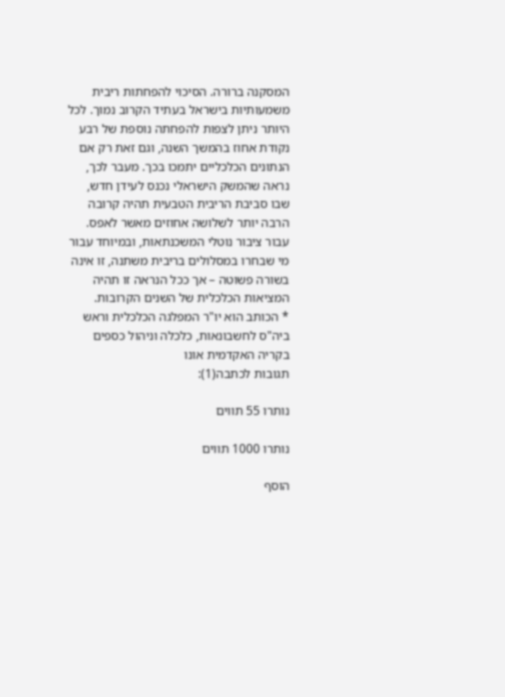המסקנה ברורה. הסיכוי להפחתות ריבית משמעותיות בישראל בעתיד הקרוב נמוך. לכל היותר ניתן לצפות להפחתה נוספת של רבע נקודת אחוז בהמשך השנה, וגם זאת רק אם הנתונים הכלכליים יתמכו בכך. מעבר לכך, נראה שהמשק הישראלי נכנס לעידן חדש, שבו סביבת הריבית הטבעית תהיה קרובה הרבה יותר לשלושה אחוזים מאשר לאפס. עבור ציבור נוטלי המשכנתאות, ובמיוחד עבור מי שבחרו במסלולים בריבית משתנה, זו אינה בשורה פשוטה – אך ככל הנראה זו תהיה המציאות הכלכלית של השנים הקרובות.
* הכותב הוא יו"ר המפלגה הכלכלית וראש ביה"ס לחשבונאות, כלכלה וניהול כספים בקריה האקדמית אונו
תגובות לכתבה(1):

נותרו 55 תווים

נותרו 1000 תווים

הוסף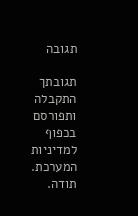תגובה

תגובתך התקבלה ותפורסם בכפוף למדיניות המערכת.
תודה.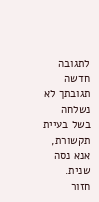לתגובה חדשה
תגובתך לא נשלחה בשל בעיית תקשורת, אנא נסה שנית.
חזור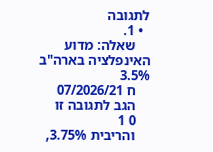לתגובה
  • 1.
    שאלה: מדוע האינפלציה בארה"ב 3.5%
    ח 07/2026/21
    הגב לתגובה זו
    0 1
    והריבית 3.75%,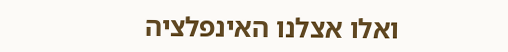ואלו אצלנו האינפלציה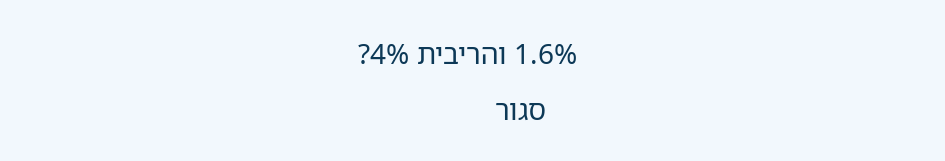1.6% והריבית 4%?
    סגור